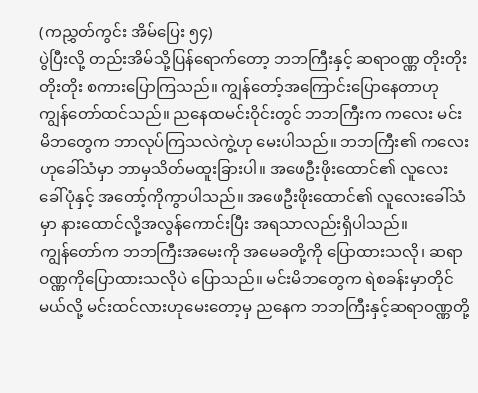(ကညွှတ်ကွင်း အိမ်ပြေး ၅၄)
ပွဲပြီးလို့ တည်းအိမ်သို့ပြန်ရောက်တော့ ဘဘကြီးနှင့် ဆရာဝဏ္ဏ တိုးတိုး တိုးတိုး စကားပြောကြသည်။ ကျွန်တော့်အကြောင်းပြောနေတာဟု ကျွန်တော်ထင်သည်။ ညနေထမင်းဝိုင်းတွင် ဘဘကြီးက ကလေး မင်းမိဘတွေက ဘာလုပ်ကြသလဲကွဲ့ဟု မေးပါသည်။ ဘဘကြီး၏ ကလေးဟုခေါ်သံမှာ ဘာမှသိတ်မထူးခြားပါ။ အဖေဦးဖိုးထောင်၏ လူလေးခေါ်ပုံနှင့် အတော့်ကိုကွာပါသည်။ အဖေဦးဖိုးထောင်၏ လူလေးခေါ်သံမှာ နားထောင်လို့အလွန်ကောင်းပြီး အရသာလည်းရှိပါသည်။
ကျွန်တော်က ဘဘကြီးအမေးကို အမေခတို့ကို ပြောထားသလို၊ ဆရာဝဏ္ဏကိုပြောထားသလိုပဲ ပြောသည်။ မင်းမိဘတွေက ရဲစခန်းမှာတိုင်မယ်လို့ မင်းထင်လားဟုမေးတော့မှ ညနေက ဘဘကြီးနှင့်ဆရာဝဏ္ဏတို့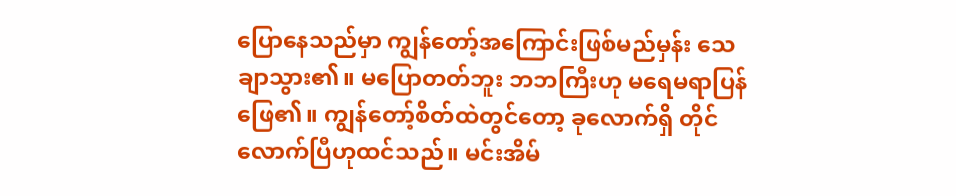ပြောနေသည်မှာ ကျွန်တော့်အကြောင်းဖြစ်မည်မှန်း သေချာသွား၏။ မပြောတတ်ဘူး ဘဘကြီးဟု မရေမရာပြန်ဖြေ၏။ ကျွန်တော့်စိတ်ထဲတွင်တော့ ခုလောက်ရှိ တိုင်လောက်ပြီဟုထင်သည်။ မင်းအိမ်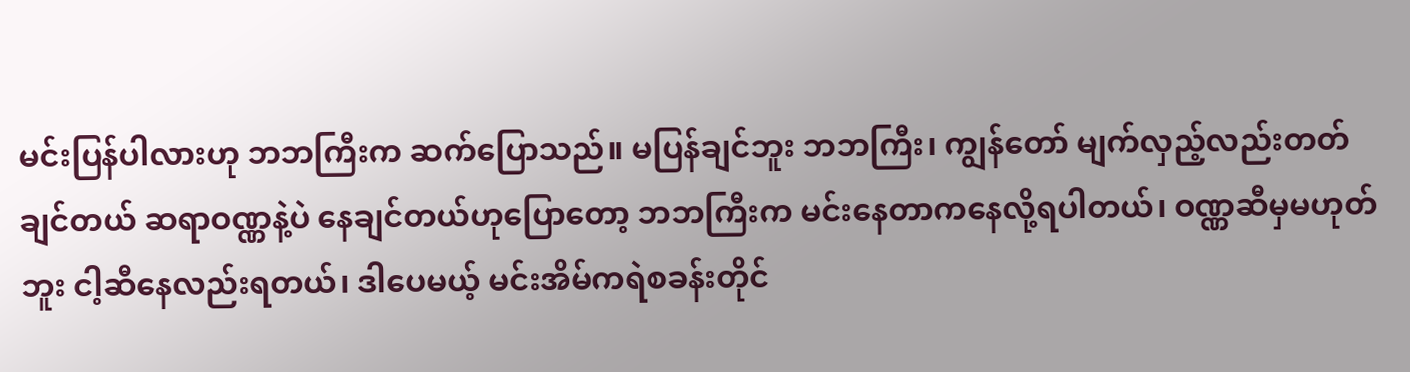မင်းပြန်ပါလားဟု ဘဘကြီးက ဆက်ပြောသည်။ မပြန်ချင်ဘူး ဘဘကြီး၊ ကျွန်တော် မျက်လှည့်လည်းတတ်ချင်တယ် ဆရာဝဏ္ဏနဲ့ပဲ နေချင်တယ်ဟုပြောတော့ ဘဘကြီးက မင်းနေတာကနေလို့ရပါတယ်၊ ဝဏ္ဏဆီမှမဟုတ်ဘူး ငါ့ဆီနေလည်းရတယ်၊ ဒါပေမယ့် မင်းအိမ်ကရဲစခန်းတိုင်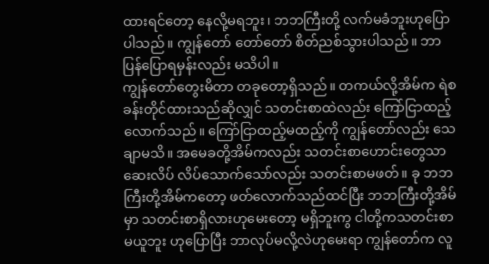ထားရင်တော့ နေလို့မရဘူး၊ ဘဘကြီးတို့ လက်မခံဘူးဟုပြောပါသည်။ ကျွန်တော် တော်တော် စိတ်ညစ်သွားပါသည်။ ဘာပြန်ပြောရမှန်းလည်း မသိပါ။
ကျွန်တော်တွေးမိတာ တခုတော့ရှိသည်။ တကယ်လို့အိမ်က ရဲစခန်းတိုင်ထားသည်ဆိုလျှင် သတင်းစာထဲလည်း ကြော်ငြာထည့်လောက်သည်။ ကြော်ငြာထည့်မထည့်ကို ကျွန်တော်လည်း သေချာမသိ။ အမေခတို့အိမ်ကလည်း သတင်းစာဟောင်းတွေသာ ဆေးလိပ် လိပ်သောက်သော်လည်း သတင်းစာမဖတ်။ ခု ဘဘကြီးတို့အိမ်ကတော့ ဖတ်လောက်သည်ထင်ပြီး ဘဘကြီးတို့အိမ်မှာ သတင်းစာရှိလားဟုမေးတော့ မရှိဘူးကွ ငါတို့ကသတင်းစာမယူဘူး ဟုပြောပြီး ဘာလုပ်မလို့လဲဟုမေးရာ ကျွန်တော်က လူ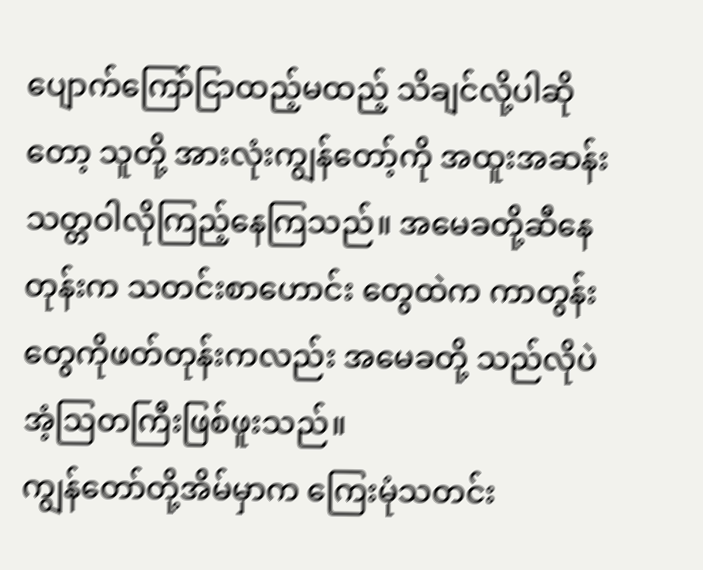ပျောက်ကြော်ငြာထည့်မထည့် သိချင်လို့ပါဆိုတော့ သူတို့ အားလုံးကျွန်တော့်ကို အထူးအဆန်းသတ္တဝါလိုကြည့်နေကြသည်။ အမေခတို့ဆီနေတုန်းက သတင်းစာဟောင်း တွေထဲက ကာတွန်းတွေကိုဖတ်တုန်းကလည်း အမေခတို့ သည်လိုပဲ အံ့ဩတကြီးဖြစ်ဖူးသည်။
ကျွန်တော်တို့အိမ်မှာက ကြေးမုံသတင်း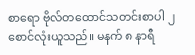စာရော ဗိုလ်တထောင်သတင်းစာပါ ၂ စောင်လုံးယူသည်။ မနက် ၈ နာရီ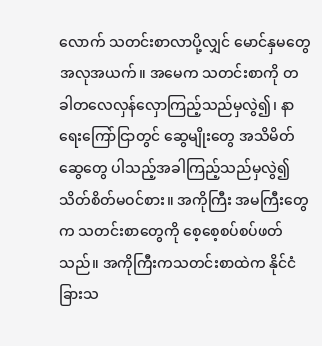လောက် သတင်းစာလာပို့လျှင် မောင်နှမတွေ အလုအယက်။ အမေက သတင်းစာကို တခါတလေလှန်လှောကြည့်သည်မှလွဲ၍၊ နာရေးကြော်ငြာတွင် ဆွေမျိုးတွေ အသိမိတ်ဆွေတွေ ပါသည့်အခါကြည့်သည်မှလွဲ၍ သိတ်စိတ်မဝင်စား။ အကိုကြီး အမကြီးတွေက သတင်းစာတွေကို စေ့စေ့စပ်စပ်ဖတ်သည်။ အကိုကြီးကသတင်းစာထဲက နိုင်ငံခြားသ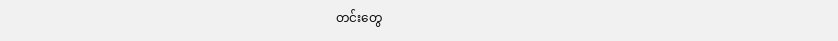တင်းတွေ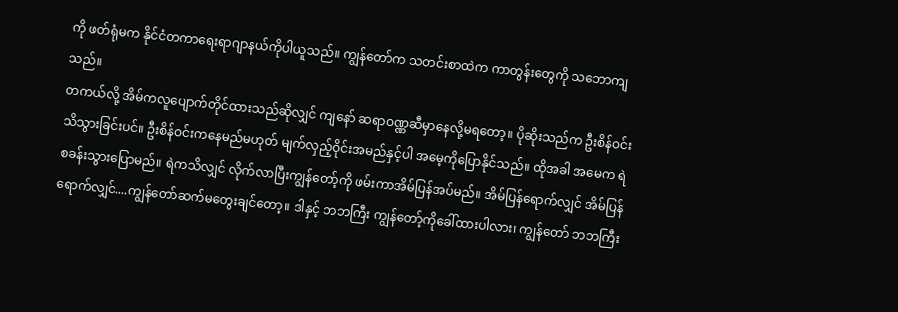ကို ဖတ်ရုံမက နိုင်ငံတကာရေးရာဂျာနယ်ကိုပါယူသည်။ ကျွန်တော်က သတင်းစာထဲက ကာတွန်းတွေကို သဘောကျသည်။
တကယ်လို့ အိမ်ကလူပျောက်တိုင်ထားသည်ဆိုလျှင် ကျနော် ဆရာဝဏ္ဏဆီမှာနေလို့မရတော့။ ပိုဆိုးသည်က ဦးစိန်ဝင်းသိသွားခြင်းပင်။ ဦးစိန်ဝင်းကနေမည်မဟုတ် မျက်လှည့်ဝိုင်းအမည်နှင့်ပါ အမေ့ကိုပြောနိုင်သည်။ ထိုအခါ အမေက ရဲစခန်းသွားပြောမည်။ ရဲကသိလျှင် လိုက်လာပြီးကျွန်တော့်ကို ဖမ်းကာအိမ်ပြန်အပ်မည်။ အိမ်ပြန်ရောက်လျှင် အိမ်ပြန်ရောက်လျှင်....ကျွန်တော်ဆက်မတွေးချင်တော့။ ဒါနှင့် ဘဘကြီး ကျွန်တော့်ကိုခေါ်ထားပါလား၊ ကျွန်တော် ဘဘကြီး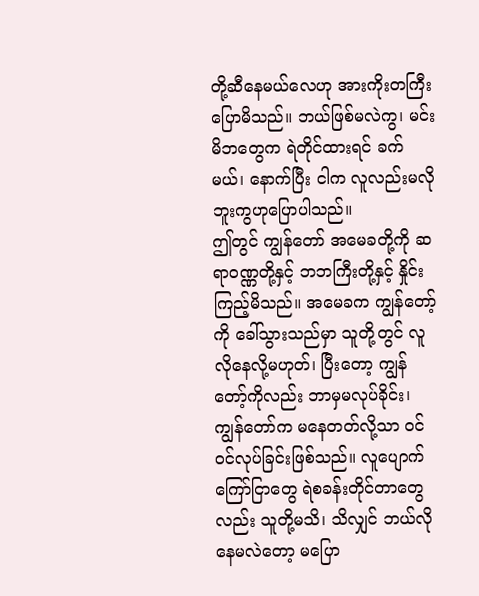တို့ဆီနေမယ်လေဟု အားကိုးတကြီးပြောမိသည်။ ဘယ်ဖြစ်မလဲကွ၊ မင်းမိဘတွေက ရဲတိုင်ထားရင် ခက်မယ်၊ နောက်ပြီး ငါက လူလည်းမလိုဘူးကွဟုပြောပါသည်။
ဤတွင် ကျွန်တော် အမေခတို့ကို ဆရာဝဏ္ဏတို့နှင့် ဘဘကြီးတို့နှင့် နှိုင်းကြည့်မိသည်။ အမေခက ကျွန်တော့်ကို ခေါ်သွားသည်မှာ သူတို့တွင် လူလိုနေလို့မဟုတ်၊ ပြီးတော့ ကျွန်တော့်ကိုလည်း ဘာမှမလုပ်ခိုင်း၊ ကျွန်တော်က မနေတတ်လို့သာ ဝင်ဝင်လုပ်ခြင်းဖြစ်သည်။ လူပျောက်ကြော်ငြာတွေ ရဲစခန်းတိုင်တာတွေလည်း သူတို့မသိ၊ သိလျှင် ဘယ်လိုနေမလဲတော့ မပြော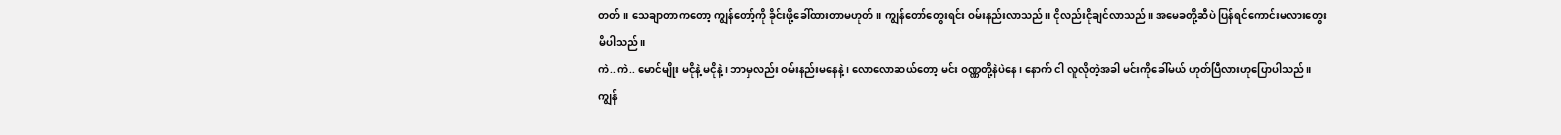တတ်။ သေချာတာကတော့ ကျွန်တော့်ကို ခိုင်းဖို့ခေါ်ထားတာမဟုတ်။ ကျွန်တော်တွေးရင်း ဝမ်းနည်းလာသည်။ ငိုလည်းငိုချင်လာသည်။ အမေခတို့ဆီပဲ ပြန်ရင်ကောင်းမလားတွေးမိပါသည်။
ကဲ..ကဲ.. မောင်မျိုး မငိုနဲ့ မငိုနဲ့၊ ဘာမှလည်း ဝမ်းနည်းမနေနဲ့၊ လောလောဆယ်တော့ မင်း ဝဏ္ဏတို့နဲပဲနေ၊ နောက် ငါ လူလိုတဲ့အခါ မင်းကိုခေါ်မယ် ဟုတ်ပြီလားဟုပြောပါသည်။ ကျွန်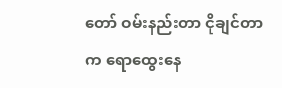တော် ဝမ်းနည်းတာ ငိုချင်တာက ရောထွေးနေ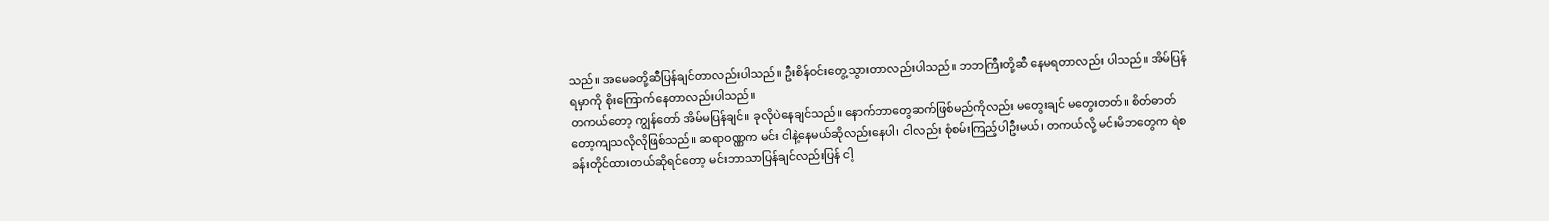သည်။ အမေခတို့ဆီပြန်ချင်တာလည်းပါသည်။ ဦးစိန်ဝင်းတွေ့သွားတာလည်းပါသည်။ ဘဘကြီးတို့ဆီ နေမရတာလည်း ပါသည်။ အိမ်ပြန်ရမှာကို စိုးကြောက်နေတာလည်းပါသည်။
တကယ်တော့ ကျွန်တော် အိမ်မပြန်ချင်။ ခုလိုပဲနေချင်သည်။ နောက်ဘာတွေဆက်ဖြစ်မည်ကိုလည်း မတွေးချင် မတွေးတတ်။ စိတ်ဓာတ်တော့ကျသလိုလိုဖြစ်သည်။ ဆရာဝဏ္ဏက မင်း ငါနဲ့နေမယ်ဆိုလည်းနေပါ၊ ငါလည်း စုံစမ်းကြည့်ပါဦးမယ်၊ တကယ်လို့ မင်းမိဘတွေက ရဲစခန်းတိုင်ထားတယ်ဆိုရင်တော့ မင်းဘာသာပြန်ချင်လည်းပြန် ငါ့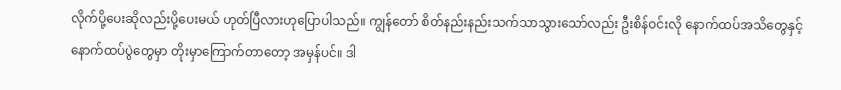လိုက်ပို့ပေးဆိုလည်းပို့ပေးမယ် ဟုတ်ပြီလားဟုပြောပါသည်။ ကျွန်တော် စိတ်နည်းနည်းသက်သာသွားသော်လည်း ဦးစိန်ဝင်းလို နောက်ထပ်အသိတွေနှင့် နောက်ထပ်ပွဲတွေမှာ တိုးမှာကြောက်တာတော့ အမှန်ပင်။ ဒါ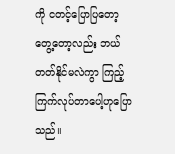ကို ငတင့်ပြောပြတော့ တွေ့တော့လည်း ဘယ်တတ်နိုင်မလဲကွာ ကြည့်ကြက်လုပ်တာပေါ့ဟုပြောသည်။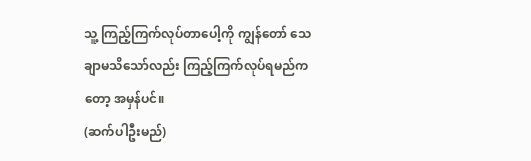သူ့ ကြည့်ကြက်လုပ်တာပေါ့ကို ကျွန်တော် သေချာမသိသော်လည်း ကြည့်ကြက်လုပ်ရမည်ကတော့ အမှန်ပင်။
(ဆက်ပါဦးမည်)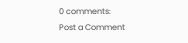0 comments:
Post a Comment